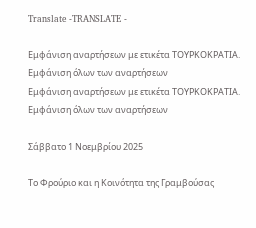Translate -TRANSLATE -

Εμφάνιση αναρτήσεων με ετικέτα ΤΟΥΡΚΟΚΡΑΤΙΑ. Εμφάνιση όλων των αναρτήσεων
Εμφάνιση αναρτήσεων με ετικέτα ΤΟΥΡΚΟΚΡΑΤΙΑ. Εμφάνιση όλων των αναρτήσεων

Σάββατο 1 Νοεμβρίου 2025

Το Φρούριο και η Κοινότητα της Γραμβούσας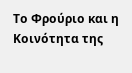Το Φρούριο και η Κοινότητα της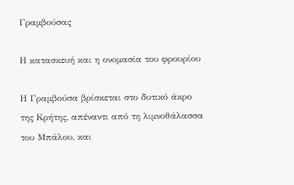Γραμβούσας

Η κατασκευή και η ονομασία του φρουρίου

Η Γραμβούσα βρίσκεται στο δυτικό άκρο της Κρήτης, απέναντι από τη λιμνοθάλασσα του Μπάλου, και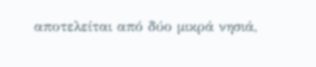αποτελείται από δύο μικρά νησιά,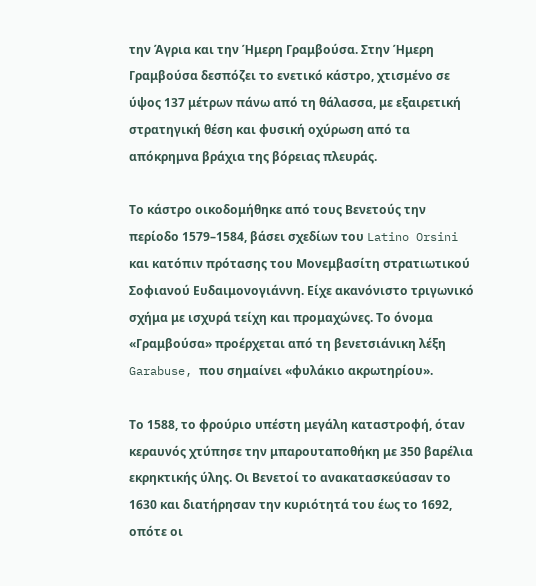την Άγρια και την Ήμερη Γραμβούσα. Στην Ήμερη Γραμβούσα δεσπόζει το ενετικό κάστρο, χτισμένο σε ύψος 137 μέτρων πάνω από τη θάλασσα, με εξαιρετική στρατηγική θέση και φυσική οχύρωση από τα απόκρημνα βράχια της βόρειας πλευράς.

Το κάστρο οικοδομήθηκε από τους Βενετούς την περίοδο 1579–1584, βάσει σχεδίων του Latino Orsini και κατόπιν πρότασης του Μονεμβασίτη στρατιωτικού Σοφιανού Ευδαιμονογιάννη. Είχε ακανόνιστο τριγωνικό σχήμα με ισχυρά τείχη και προμαχώνες. Το όνομα «Γραμβούσα» προέρχεται από τη βενετσιάνικη λέξη Garabuse, που σημαίνει «φυλάκιο ακρωτηρίου».

Το 1588, το φρούριο υπέστη μεγάλη καταστροφή, όταν κεραυνός χτύπησε την μπαρουταποθήκη με 350 βαρέλια εκρηκτικής ύλης. Οι Βενετοί το ανακατασκεύασαν το 1630 και διατήρησαν την κυριότητά του έως το 1692, οπότε οι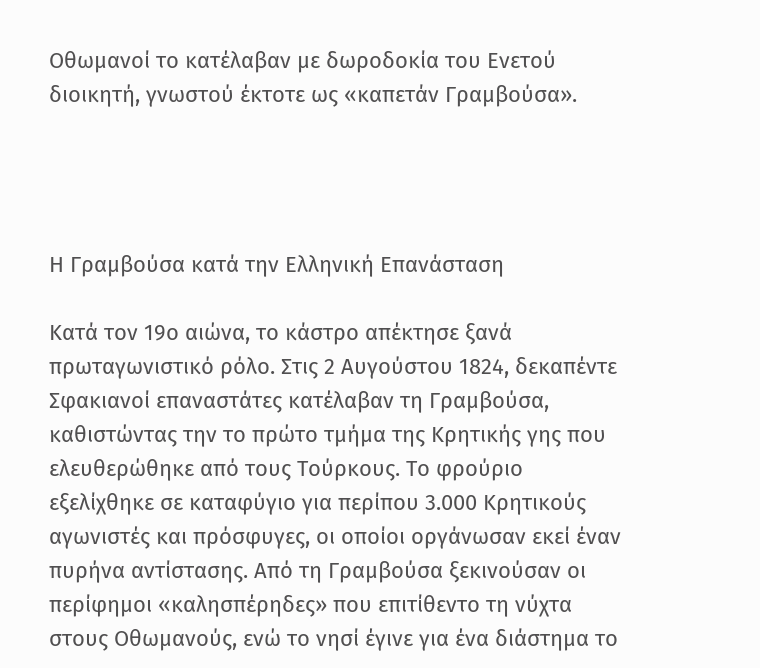Οθωμανοί το κατέλαβαν με δωροδοκία του Ενετού διοικητή, γνωστού έκτοτε ως «καπετάν Γραμβούσα».




Η Γραμβούσα κατά την Ελληνική Επανάσταση

Κατά τον 19ο αιώνα, το κάστρο απέκτησε ξανά πρωταγωνιστικό ρόλο. Στις 2 Αυγούστου 1824, δεκαπέντε Σφακιανοί επαναστάτες κατέλαβαν τη Γραμβούσα, καθιστώντας την το πρώτο τμήμα της Κρητικής γης που ελευθερώθηκε από τους Τούρκους. Το φρούριο εξελίχθηκε σε καταφύγιο για περίπου 3.000 Κρητικούς αγωνιστές και πρόσφυγες, οι οποίοι οργάνωσαν εκεί έναν πυρήνα αντίστασης. Από τη Γραμβούσα ξεκινούσαν οι περίφημοι «καλησπέρηδες» που επιτίθεντο τη νύχτα στους Οθωμανούς, ενώ το νησί έγινε για ένα διάστημα το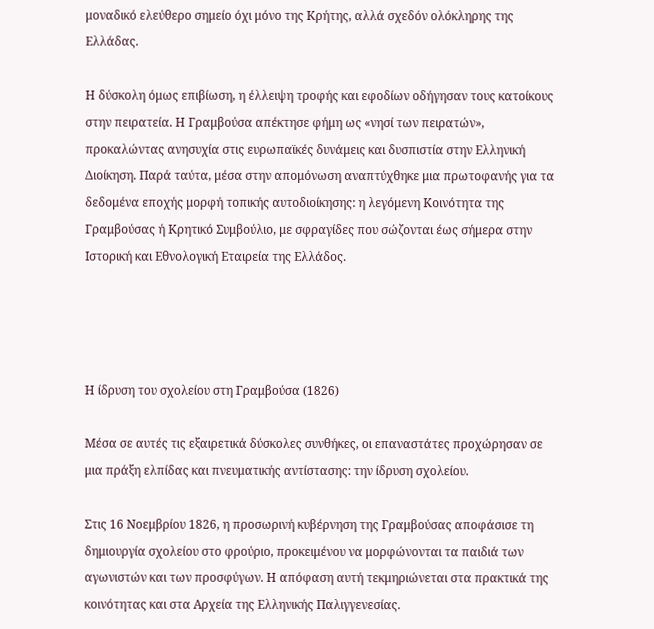μοναδικό ελεύθερο σημείο όχι μόνο της Κρήτης, αλλά σχεδόν ολόκληρης της Ελλάδας.

Η δύσκολη όμως επιβίωση, η έλλειψη τροφής και εφοδίων οδήγησαν τους κατοίκους στην πειρατεία. Η Γραμβούσα απέκτησε φήμη ως «νησί των πειρατών», προκαλώντας ανησυχία στις ευρωπαϊκές δυνάμεις και δυσπιστία στην Ελληνική Διοίκηση. Παρά ταύτα, μέσα στην απομόνωση αναπτύχθηκε μια πρωτοφανής για τα δεδομένα εποχής μορφή τοπικής αυτοδιοίκησης: η λεγόμενη Κοινότητα της Γραμβούσας ή Κρητικό Συμβούλιο, με σφραγίδες που σώζονται έως σήμερα στην Ιστορική και Εθνολογική Εταιρεία της Ελλάδος.




Η ίδρυση του σχολείου στη Γραμβούσα (1826)

Μέσα σε αυτές τις εξαιρετικά δύσκολες συνθήκες, οι επαναστάτες προχώρησαν σε μια πράξη ελπίδας και πνευματικής αντίστασης: την ίδρυση σχολείου.

Στις 16 Νοεμβρίου 1826, η προσωρινή κυβέρνηση της Γραμβούσας αποφάσισε τη δημιουργία σχολείου στο φρούριο, προκειμένου να μορφώνονται τα παιδιά των αγωνιστών και των προσφύγων. Η απόφαση αυτή τεκμηριώνεται στα πρακτικά της κοινότητας και στα Αρχεία της Ελληνικής Παλιγγενεσίας.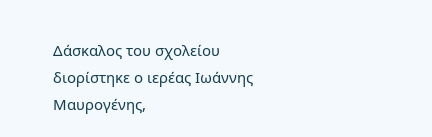Δάσκαλος του σχολείου διορίστηκε ο ιερέας Ιωάννης Μαυρογένης,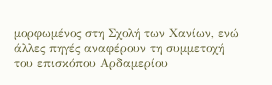μορφωμένος στη Σχολή των Χανίων, ενώ άλλες πηγές αναφέρουν τη συμμετοχή του επισκόπου Αρδαμερίου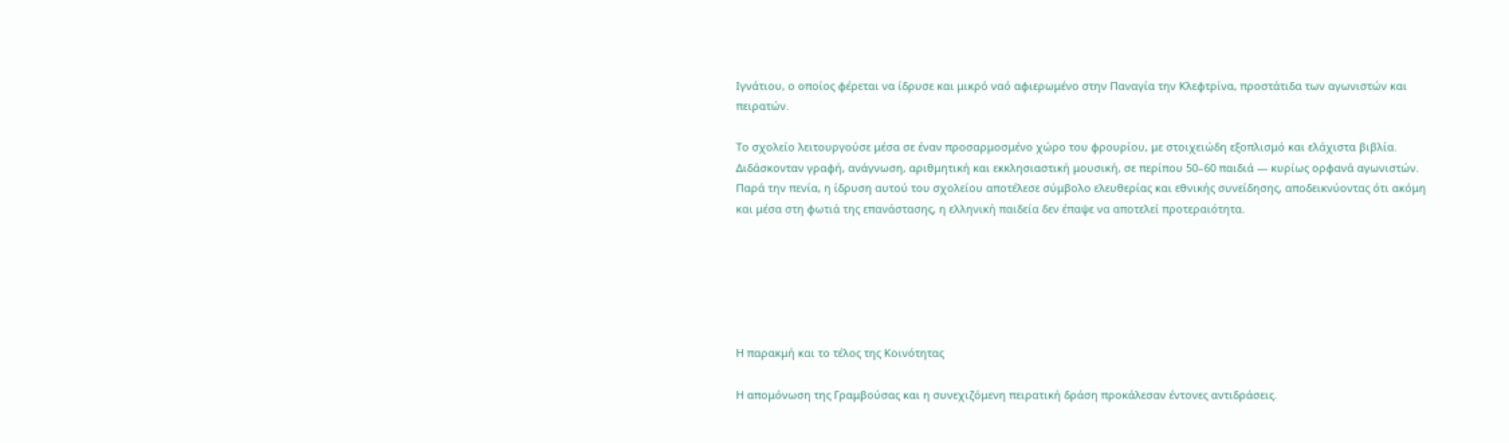Ιγνάτιου, ο οποίος φέρεται να ίδρυσε και μικρό ναό αφιερωμένο στην Παναγία την Κλεφτρίνα, προστάτιδα των αγωνιστών και πειρατών.

Το σχολείο λειτουργούσε μέσα σε έναν προσαρμοσμένο χώρο του φρουρίου, με στοιχειώδη εξοπλισμό και ελάχιστα βιβλία. Διδάσκονταν γραφή, ανάγνωση, αριθμητική και εκκλησιαστική μουσική, σε περίπου 50–60 παιδιά — κυρίως ορφανά αγωνιστών. Παρά την πενία, η ίδρυση αυτού του σχολείου αποτέλεσε σύμβολο ελευθερίας και εθνικής συνείδησης, αποδεικνύοντας ότι ακόμη και μέσα στη φωτιά της επανάστασης, η ελληνική παιδεία δεν έπαψε να αποτελεί προτεραιότητα.






Η παρακμή και το τέλος της Κοινότητας

Η απομόνωση της Γραμβούσας και η συνεχιζόμενη πειρατική δράση προκάλεσαν έντονες αντιδράσεις.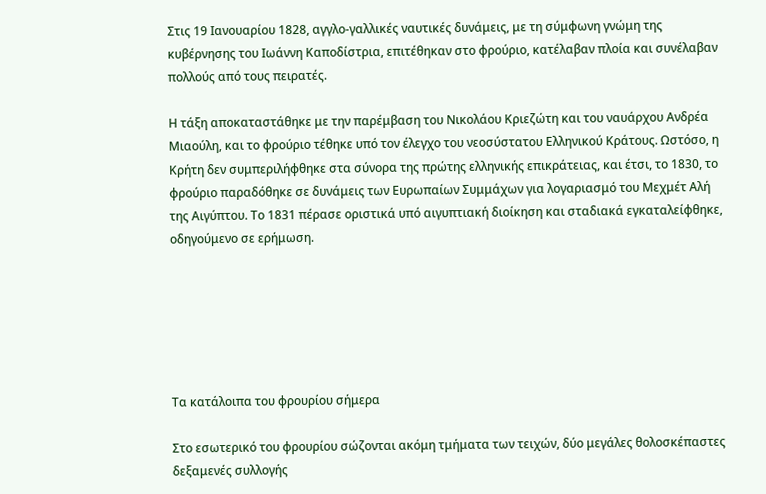Στις 19 Ιανουαρίου 1828, αγγλο-γαλλικές ναυτικές δυνάμεις, με τη σύμφωνη γνώμη της κυβέρνησης του Ιωάννη Καποδίστρια, επιτέθηκαν στο φρούριο, κατέλαβαν πλοία και συνέλαβαν πολλούς από τους πειρατές.

Η τάξη αποκαταστάθηκε με την παρέμβαση του Νικολάου Κριεζώτη και του ναυάρχου Ανδρέα Μιαούλη, και το φρούριο τέθηκε υπό τον έλεγχο του νεοσύστατου Ελληνικού Κράτους. Ωστόσο, η Κρήτη δεν συμπεριλήφθηκε στα σύνορα της πρώτης ελληνικής επικράτειας, και έτσι, το 1830, το φρούριο παραδόθηκε σε δυνάμεις των Ευρωπαίων Συμμάχων για λογαριασμό του Μεχμέτ Αλή της Αιγύπτου. Το 1831 πέρασε οριστικά υπό αιγυπτιακή διοίκηση και σταδιακά εγκαταλείφθηκε, οδηγούμενο σε ερήμωση.






Τα κατάλοιπα του φρουρίου σήμερα

Στο εσωτερικό του φρουρίου σώζονται ακόμη τμήματα των τειχών, δύο μεγάλες θολοσκέπαστες δεξαμενές συλλογής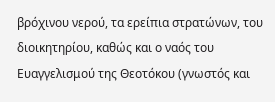βρόχινου νερού, τα ερείπια στρατώνων, του διοικητηρίου, καθώς και ο ναός του Ευαγγελισμού της Θεοτόκου (γνωστός και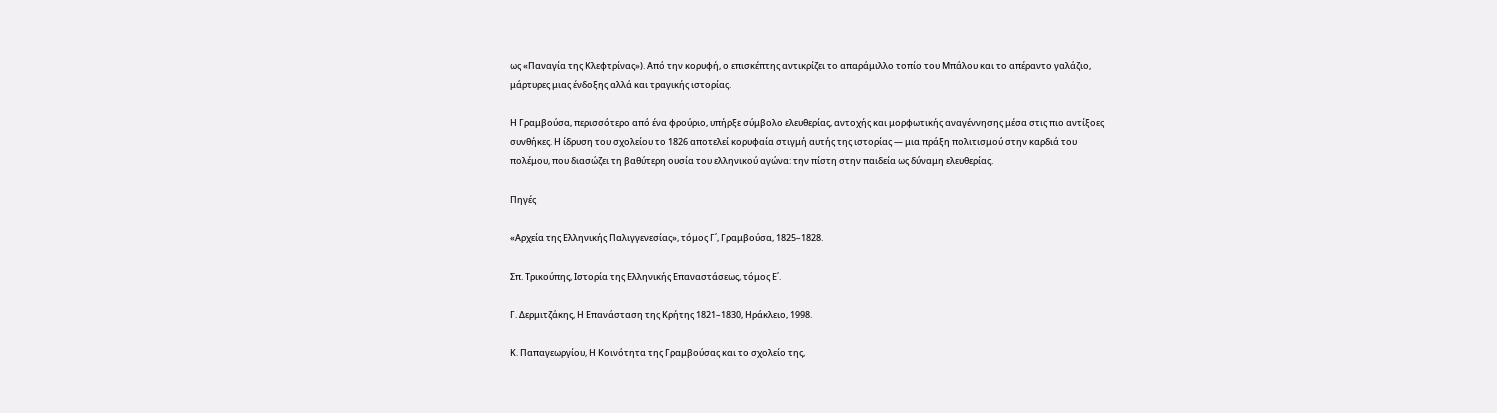ως «Παναγία της Κλεφτρίνας»). Από την κορυφή, ο επισκέπτης αντικρίζει το απαράμιλλο τοπίο του Μπάλου και το απέραντο γαλάζιο, μάρτυρες μιας ένδοξης αλλά και τραγικής ιστορίας.

Η Γραμβούσα, περισσότερο από ένα φρούριο, υπήρξε σύμβολο ελευθερίας, αντοχής και μορφωτικής αναγέννησης μέσα στις πιο αντίξοες συνθήκες. Η ίδρυση του σχολείου το 1826 αποτελεί κορυφαία στιγμή αυτής της ιστορίας — μια πράξη πολιτισμού στην καρδιά του πολέμου, που διασώζει τη βαθύτερη ουσία του ελληνικού αγώνα: την πίστη στην παιδεία ως δύναμη ελευθερίας.

Πηγές

«Αρχεία της Ελληνικής Παλιγγενεσίας», τόμος Γ΄, Γραμβούσα, 1825–1828.

Σπ. Τρικούπης, Ιστορία της Ελληνικής Επαναστάσεως, τόμος Ε΄.

Γ. Δερμιτζάκης, Η Επανάσταση της Κρήτης 1821–1830, Ηράκλειο, 1998.

Κ. Παπαγεωργίου, Η Κοινότητα της Γραμβούσας και το σχολείο της,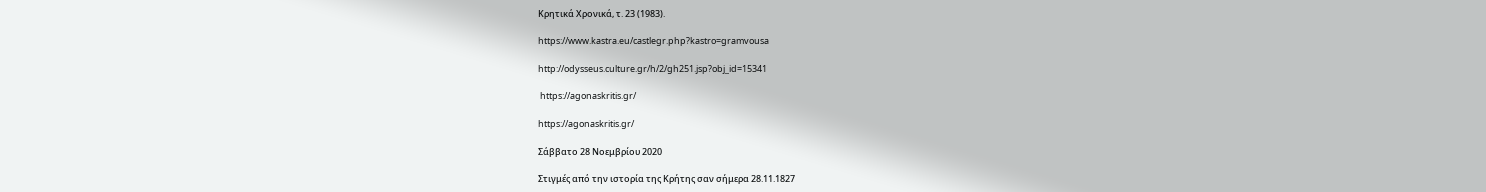Κρητικά Χρονικά, τ. 23 (1983).

https://www.kastra.eu/castlegr.php?kastro=gramvousa

http://odysseus.culture.gr/h/2/gh251.jsp?obj_id=15341

 https://agonaskritis.gr/

https://agonaskritis.gr/

Σάββατο 28 Νοεμβρίου 2020

Στιγμές από την ιστορία της Κρήτης σαν σήμερα 28.11.1827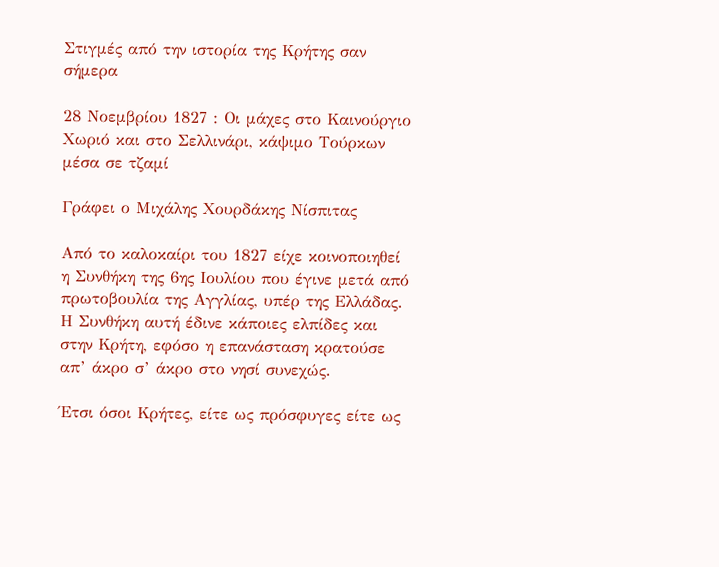Στιγμές από την ιστορία της Κρήτης σαν σήμερα

28 Νοεμβρίου 1827 : Οι μάχες στο Καινούργιο Χωριό και στο Σελλινάρι, κάψιμο Τούρκων μέσα σε τζαμί

Γράφει ο Μιχάλης Χουρδάκης Νίσπιτας

Από το καλοκαίρι του 1827 είχε κοινοποιηθεί η Συνθήκη της 6ης Ιουλίου που έγινε μετά από πρωτοβουλία της Αγγλίας, υπέρ της Ελλάδας. Η Συνθήκη αυτή έδινε κάποιες ελπίδες και στην Κρήτη, εφόσο η επανάσταση κρατούσε απ’ άκρο σ’ άκρο στο νησί συνεχώς.

Έτσι όσοι Κρήτες, είτε ως πρόσφυγες είτε ως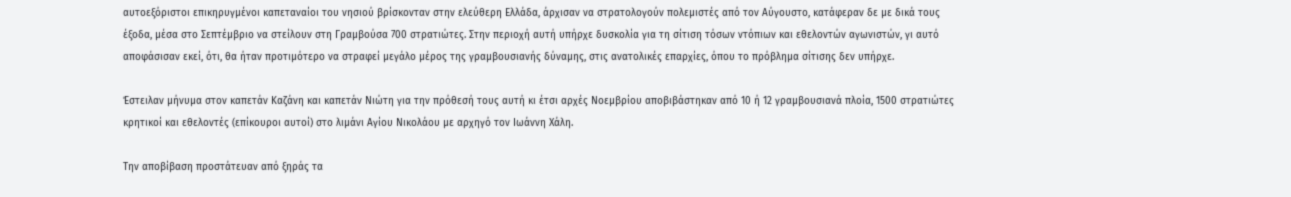αυτοεξόριστοι επικηρυγμένοι καπεταναίοι του νησιού βρίσκονταν στην ελεύθερη Ελλάδα, άρχισαν να στρατολογούν πολεμιστές από τον Αύγουστο, κατάφεραν δε με δικά τους έξοδα, μέσα στο Σεπτέμβριο να στείλουν στη Γραμβούσα 700 στρατιώτες. Στην περιοχή αυτή υπήρχε δυσκολία για τη σίτιση τόσων ντόπιων και εθελοντών αγωνιστών, γι αυτό αποφάσισαν εκεί, ότι, θα ήταν προτιμότερο να στραφεί μεγάλο μέρος της γραμβουσιανής δύναμης, στις ανατολικές επαρχίες, όπου το πρόβλημα σίτισης δεν υπήρχε.

Έστειλαν μήνυμα στον καπετάν Καζάνη και καπετάν Νιώτη για την πρόθεσή τους αυτή κι έτσι αρχές Νοεμβρίου αποβιβάστηκαν από 10 ή 12 γραμβουσιανά πλοία, 1500 στρατιώτες κρητικοί και εθελοντές (επίκουροι αυτοί) στο λιμάνι Αγίου Νικολάου με αρχηγό τον Ιωάννη Χάλη.

Την αποβίβαση προστάτευαν από ξηράς τα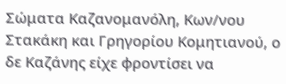Σώματα Καζανομανόλη, Κων/νου Στακάκη και Γρηγορίου Κομητιανού, ο δε Καζάνης είχε φροντίσει να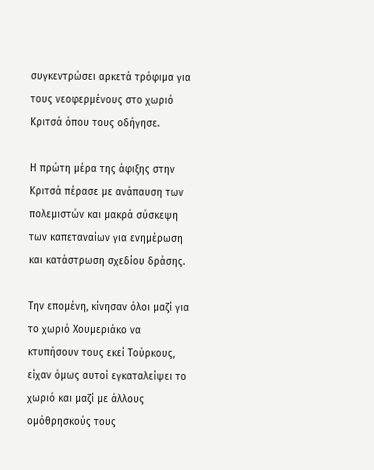συγκεντρώσει αρκετά τρόφιμα για τους νεοφερμένους στο χωριό Κριτσά όπου τους οδήγησε.

Η πρώτη μέρα της άφιξης στην Κριτσά πέρασε με ανάπαυση των πολεμιστών και μακρά σύσκεψη των καπεταναίων για ενημέρωση και κατάστρωση σχεδίου δράσης.

Την επομένη, κίνησαν όλοι μαζί για το χωριό Χουμεριάκο να κτυπήσουν τους εκεί Τούρκους, είχαν όμως αυτοί εγκαταλείψει το χωριό και μαζί με άλλους ομόθρησκούς τους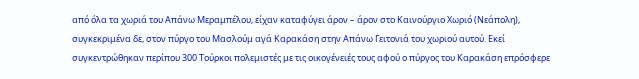από όλα τα χωριά του Απάνω Μεραμπέλου, είχαν καταφύγει άρον – άρον στο Καινούργιο Χωριό (Νεάπολη), συγκεκριμένα δε, στον πύργο του Μασλούμ αγά Καρακάση στην Απάνω Γειτονιά του χωριού αυτού. Εκεί συγκεντρώθηκαν περίπου 300 Τούρκοι πολεμιστές με τις οικογένειές τους αφού ο πύργος του Καρακάση επρόσφερε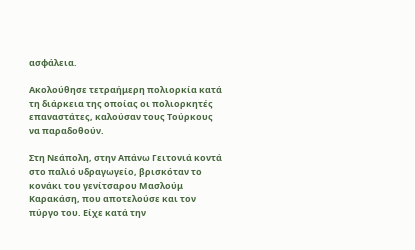ασφάλεια.

Ακολούθησε τετραήμερη πολιορκία κατά τη διάρκεια της οποίας οι πολιορκητές επαναστάτες, καλούσαν τους Τούρκους να παραδοθούν.

Στη Νεάπολη, στην Απάνω Γειτονιά κοντά στο παλιό υδραγωγείο, βρισκόταν το κονάκι του γενίτσαρου Μασλούμ Καρακάση, που αποτελούσε και τον πύργο του. Είχε κατά την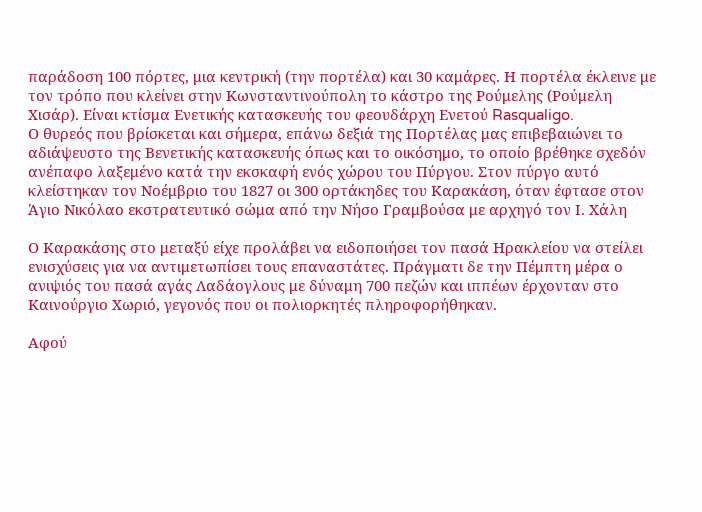παράδοση 100 πόρτες, μια κεντρική (την πορτέλα) και 30 καμάρες. Η πορτέλα έκλεινε με τον τρόπο που κλείνει στην Κωνσταντινούπολη το κάστρο της Ρούμελης (Ρούμελη Χισάρ). Είναι κτίσμα Ενετικής κατασκευής του φεουδάρχη Ενετού Rasqualigo.
Ο θυρεός που βρίσκεται και σήμερα, επάνω δεξιά της Πορτέλας μας επιβεβαιώνει το αδιάψευστο της Βενετικής κατασκευής όπως και το οικόσημο, το οποίο βρέθηκε σχεδόν ανέπαφο λαξεμένο κατά την εκσκαφή ενός χώρου του Πύργου. Στον πύργο αυτό κλείστηκαν τον Νοέμβριο του 1827 οι 300 ορτάκηδες του Καρακάση, όταν έφτασε στον Άγιο Νικόλαο εκστρατευτικό σώμα από την Νήσο Γραμβούσα με αρχηγό τον Ι. Χάλη

Ο Καρακάσης στο μεταξύ είχε προλάβει να ειδοποιήσει τον πασά Ηρακλείου να στείλει ενισχύσεις για να αντιμετωπίσει τους επαναστάτες. Πράγματι δε την Πέμπτη μέρα ο ανιψιός του πασά αγάς Λαδάογλους με δύναμη 700 πεζών και ιππέων έρχονταν στο Καινούργιο Χωριό, γεγονός που οι πολιορκητές πληροφορήθηκαν.

Αφού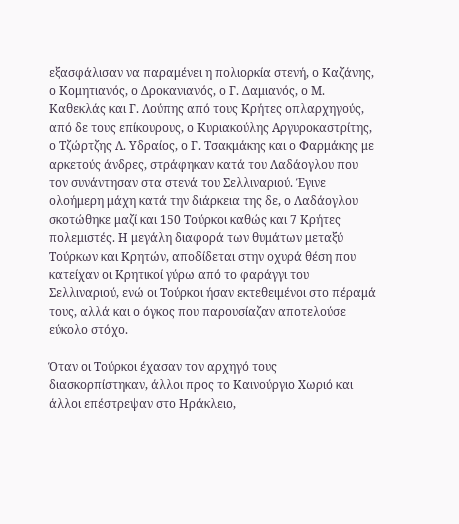εξασφάλισαν να παραμένει η πολιορκία στενή, ο Καζάνης, ο Κομητιανός, ο Δροκανιανός, ο Γ. Δαμιανός, ο Μ. Καθεκλάς και Γ. Λούπης από τους Κρήτες οπλαρχηγούς, από δε τους επίκουρους, ο Κυριακούλης Αργυροκαστρίτης, ο Τζώρτζης Λ. Υδραίος, ο Γ. Τσακμάκης και ο Φαρμάκης με αρκετούς άνδρες, στράφηκαν κατά του Λαδάογλου που τον συνάντησαν στα στενά του Σελλιναριού. Έγινε ολοήμερη μάχη κατά την διάρκεια της δε, ο Λαδάογλου σκοτώθηκε μαζί και 150 Τούρκοι καθώς και 7 Κρήτες πολεμιστές. Η μεγάλη διαφορά των θυμάτων μεταξύ Τούρκων και Κρητών, αποδίδεται στην οχυρά θέση που κατείχαν οι Κρητικοί γύρω από το φαράγγι του Σελλιναριού, ενώ οι Τούρκοι ήσαν εκτεθειμένοι στο πέραμά τους, αλλά και ο όγκος που παρουσίαζαν αποτελούσε εύκολο στόχο.

Όταν οι Τούρκοι έχασαν τον αρχηγό τους διασκορπίστηκαν, άλλοι προς το Καινούργιο Χωριό και άλλοι επέστρεψαν στο Ηράκλειο,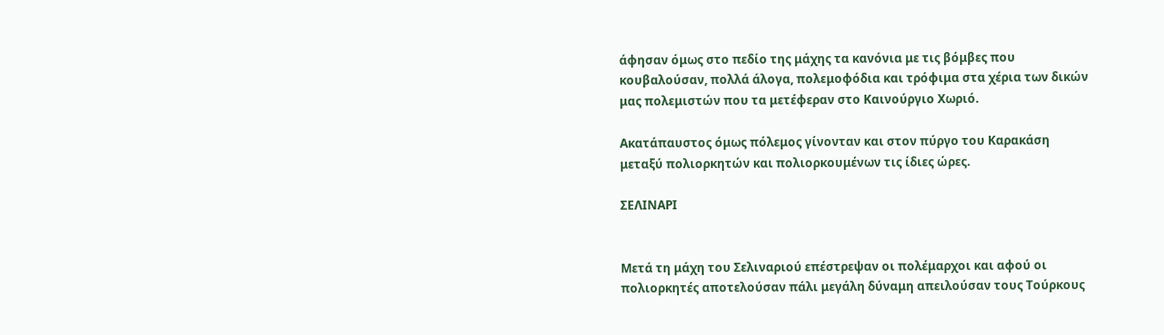άφησαν όμως στο πεδίο της μάχης τα κανόνια με τις βόμβες που κουβαλούσαν, πολλά άλογα, πολεμοφόδια και τρόφιμα στα χέρια των δικών μας πολεμιστών που τα μετέφεραν στο Καινούργιο Χωριό.

Ακατάπαυστος όμως πόλεμος γίνονταν και στον πύργο του Καρακάση μεταξύ πολιορκητών και πολιορκουμένων τις ίδιες ώρες.

ΣΕΛΙΝΑΡΙ


Μετά τη μάχη του Σελιναριού επέστρεψαν οι πολέμαρχοι και αφού οι πολιορκητές αποτελούσαν πάλι μεγάλη δύναμη απειλούσαν τους Τούρκους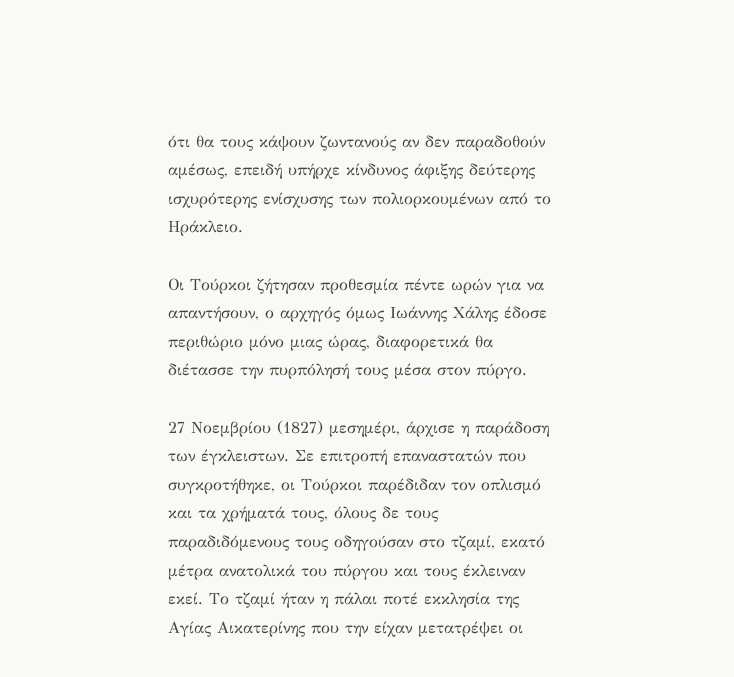ότι θα τους κάψουν ζωντανούς αν δεν παραδοθούν αμέσως, επειδή υπήρχε κίνδυνος άφιξης δεύτερης ισχυρότερης ενίσχυσης των πολιορκουμένων από το Ηράκλειο.

Οι Τούρκοι ζήτησαν προθεσμία πέντε ωρών για να απαντήσουν, ο αρχηγός όμως Ιωάννης Χάλης έδοσε περιθώριο μόνο μιας ώρας, διαφορετικά θα διέτασσε την πυρπόλησή τους μέσα στον πύργο.

27 Νοεμβρίου (1827) μεσημέρι, άρχισε η παράδοση των έγκλειστων. Σε επιτροπή επαναστατών που συγκροτήθηκε, οι Τούρκοι παρέδιδαν τον οπλισμό και τα χρήματά τους, όλους δε τους παραδιδόμενους τους οδηγούσαν στο τζαμί, εκατό μέτρα ανατολικά του πύργου και τους έκλειναν εκεί. Το τζαμί ήταν η πάλαι ποτέ εκκλησία της Αγίας Αικατερίνης που την είχαν μετατρέψει οι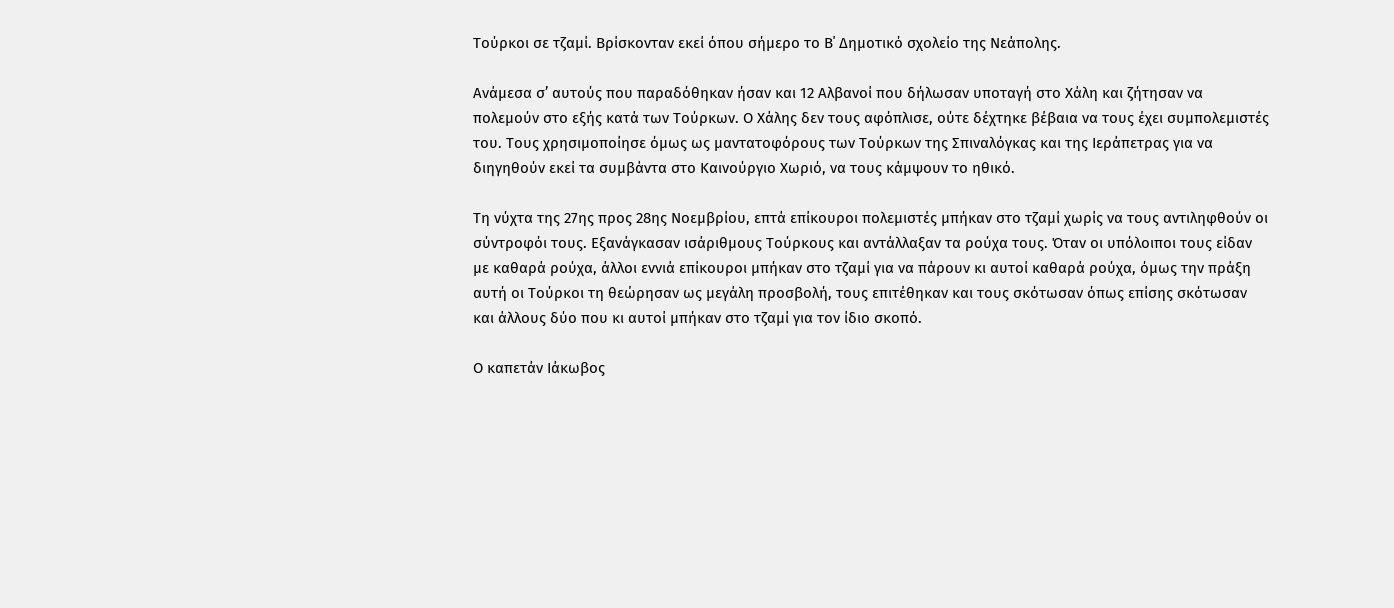Τούρκοι σε τζαμί. Βρίσκονταν εκεί όπου σήμερο το Β΄ Δημοτικό σχολείο της Νεάπολης.

Ανάμεσα σ’ αυτούς που παραδόθηκαν ήσαν και 12 Αλβανοί που δήλωσαν υποταγή στο Χάλη και ζήτησαν να πολεμούν στο εξής κατά των Τούρκων. Ο Χάλης δεν τους αφόπλισε, ούτε δέχτηκε βέβαια να τους έχει συμπολεμιστές του. Τους χρησιμοποίησε όμως ως μαντατοφόρους των Τούρκων της Σπιναλόγκας και της Ιεράπετρας για να διηγηθούν εκεί τα συμβάντα στο Καινούργιο Χωριό, να τους κάμψουν το ηθικό.

Τη νύχτα της 27ης προς 28ης Νοεμβρίου, επτά επίκουροι πολεμιστές μπήκαν στο τζαμί χωρίς να τους αντιληφθούν οι σύντροφόι τους. Εξανάγκασαν ισάριθμους Τούρκους και αντάλλαξαν τα ρούχα τους. Όταν οι υπόλοιποι τους είδαν με καθαρά ρούχα, άλλοι εννιά επίκουροι μπήκαν στο τζαμί για να πάρουν κι αυτοί καθαρά ρούχα, όμως την πράξη αυτή οι Τούρκοι τη θεώρησαν ως μεγάλη προσβολή, τους επιτέθηκαν και τους σκότωσαν όπως επίσης σκότωσαν και άλλους δύο που κι αυτοί μπήκαν στο τζαμί για τον ίδιο σκοπό.

Ο καπετάν Ιάκωβος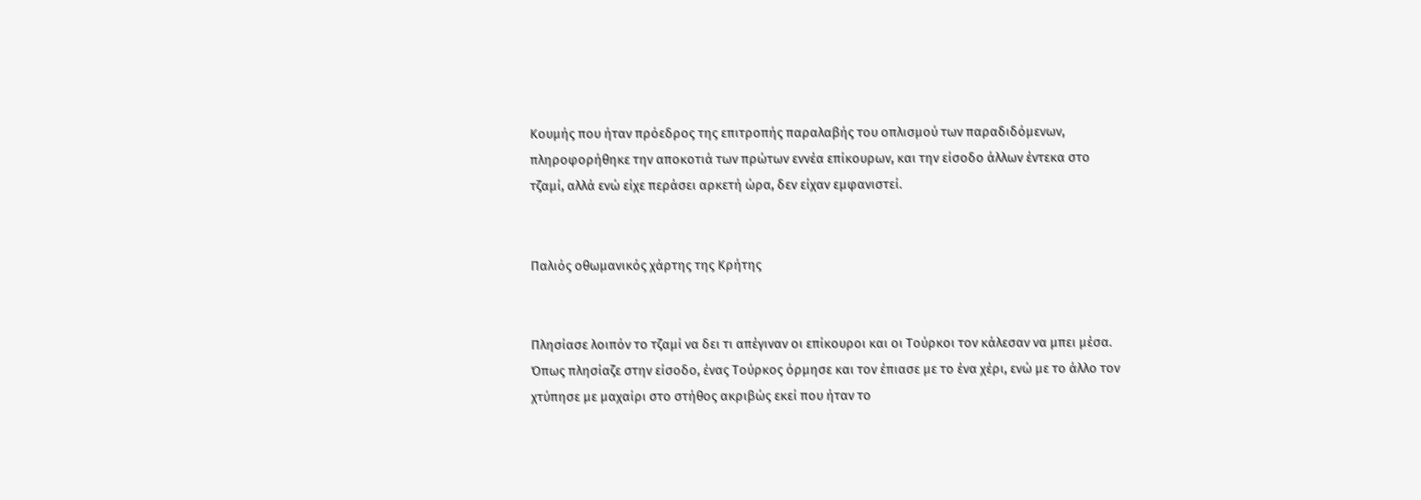Κουμής που ήταν πρόεδρος της επιτροπής παραλαβής του οπλισμού των παραδιδόμενων, πληροφορήθηκε την αποκοτιά των πρώτων εννέα επίκουρων, και την είσοδο άλλων έντεκα στο τζαμί, αλλά ενώ είχε περάσει αρκετή ώρα, δεν είχαν εμφανιστεί.


Παλιός οθωμανικός χάρτης της Κρήτης


Πλησίασε λοιπόν το τζαμί να δει τι απέγιναν οι επίκουροι και οι Τούρκοι τον κάλεσαν να μπει μέσα. Όπως πλησίαζε στην είσοδο, ένας Τούρκος όρμησε και τον έπιασε με το ένα χέρι, ενώ με το άλλο τον χτύπησε με μαχαίρι στο στήθος ακριβώς εκεί που ήταν το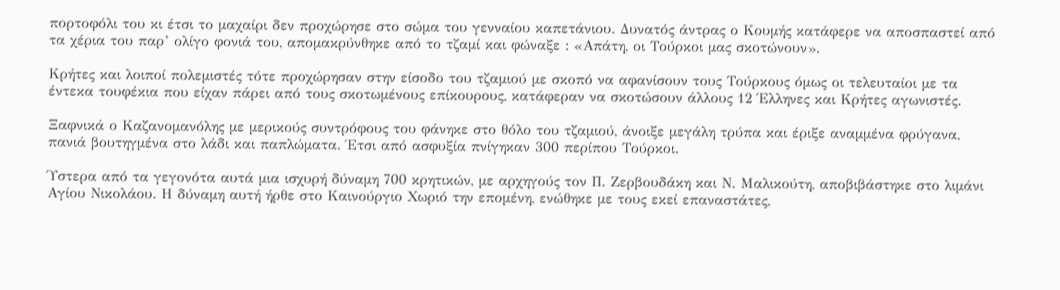πορτοφόλι του κι έτσι το μαχαίρι δεν προχώρησε στο σώμα του γενναίου καπετάνιου. Δυνατός άντρας ο Κουμής κατάφερε να αποσπαστεί από τα χέρια του παρ’ ολίγο φονιά του, απομακρύνθηκε από το τζαμί και φώναξε : «Απάτη, οι Τούρκοι μας σκοτώνουν».

Κρήτες και λοιποί πολεμιστές τότε προχώρησαν στην είσοδο του τζαμιού με σκοπό να αφανίσουν τους Τούρκους όμως οι τελευταίοι με τα έντεκα τουφέκια που είχαν πάρει από τους σκοτωμένους επίκουρους, κατάφεραν να σκοτώσουν άλλους 12 Έλληνες και Κρήτες αγωνιστές.

Ξαφνικά ο Καζανομανόλης με μερικούς συντρόφους του φάνηκε στο θόλο του τζαμιού, άνοιξε μεγάλη τρύπα και έριξε αναμμένα φρύγανα, πανιά βουτηγμένα στο λάδι και παπλώματα. Έτσι από ασφυξία πνίγηκαν 300 περίπου Τούρκοι.

Ύστερα από τα γεγονότα αυτά μια ισχυρή δύναμη 700 κρητικών, με αρχηγούς τον Π. Ζερβουδάκη και Ν. Μαλικούτη, αποβιβάστηκε στο λιμάνι Αγίου Νικολάου. Η δύναμη αυτή ήρθε στο Καινούργιο Χωριό την επομένη, ενώθηκε με τους εκεί επαναστάτες,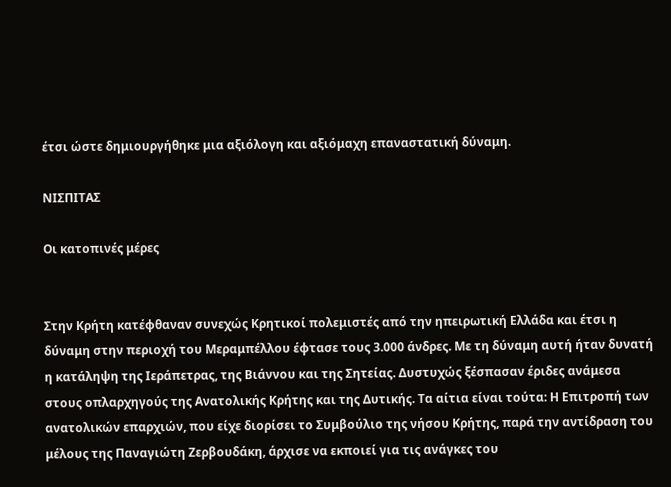έτσι ώστε δημιουργήθηκε μια αξιόλογη και αξιόμαχη επαναστατική δύναμη.

ΝΙΣΠΙΤΑΣ

Οι κατοπινές μέρες


Στην Κρήτη κατέφθαναν συνεχώς Κρητικοί πολεμιστές από την ηπειρωτική Ελλάδα και έτσι η δύναμη στην περιοχή του Μεραμπέλλου έφτασε τους 3.000 άνδρες. Με τη δύναμη αυτή ήταν δυνατή η κατάληψη της Ιεράπετρας, της Βιάννου και της Σητείας. Δυστυχώς ξέσπασαν έριδες ανάμεσα στους οπλαρχηγούς της Ανατολικής Κρήτης και της Δυτικής. Τα αίτια είναι τούτα: Η Επιτροπή των ανατολικών επαρχιών, που είχε διορίσει το Συμβούλιο της νήσου Κρήτης, παρά την αντίδραση του μέλους της Παναγιώτη Ζερβουδάκη, άρχισε να εκποιεί για τις ανάγκες του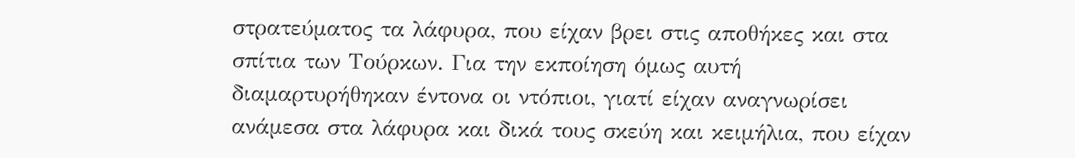στρατεύματος τα λάφυρα, που είχαν βρει στις αποθήκες και στα σπίτια των Τούρκων. Για την εκποίηση όμως αυτή διαμαρτυρήθηκαν έντονα οι ντόπιοι, γιατί είχαν αναγνωρίσει ανάμεσα στα λάφυρα και δικά τους σκεύη και κειμήλια, που είχαν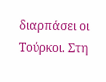διαρπάσει οι Τούρκοι. Στη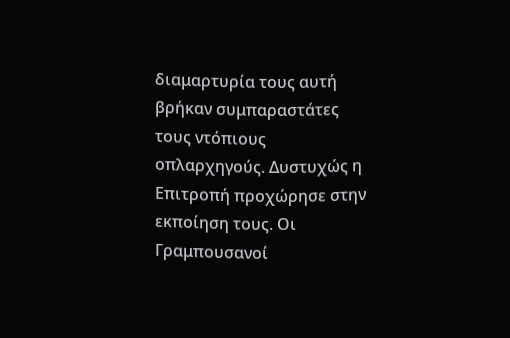διαμαρτυρία τους αυτή βρήκαν συμπαραστάτες τους ντόπιους οπλαρχηγούς. Δυστυχώς η Επιτροπή προχώρησε στην εκποίηση τους. Οι Γραμπουσανοί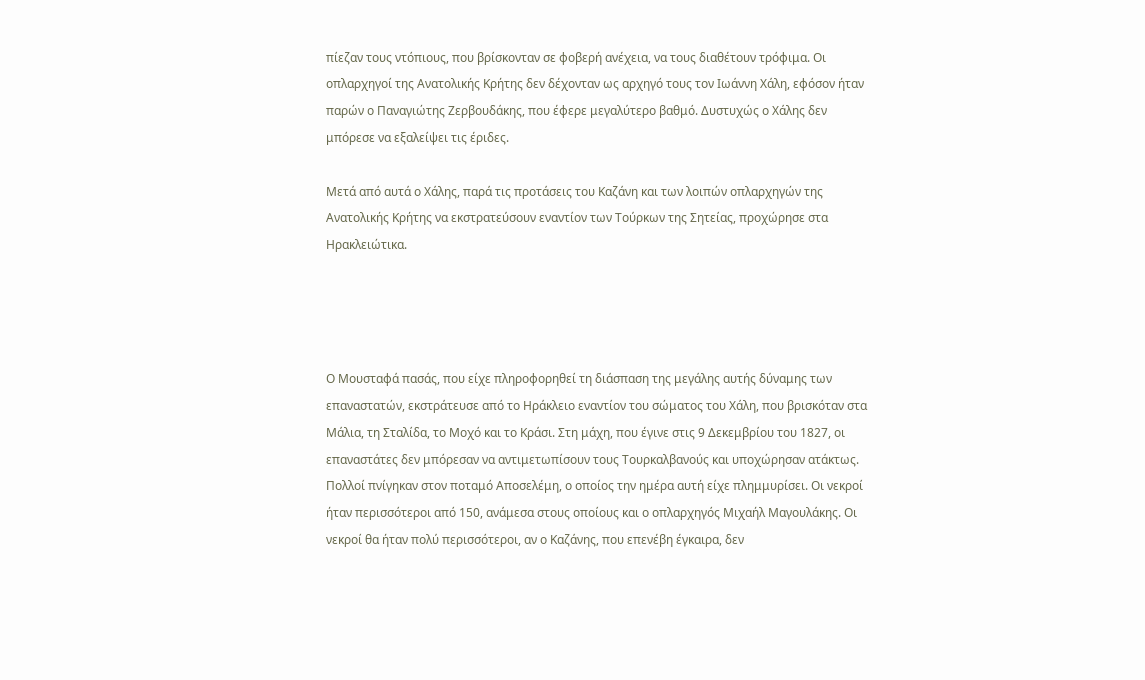πίεζαν τους ντόπιους, που βρίσκονταν σε φοβερή ανέχεια, να τους διαθέτουν τρόφιμα. Οι οπλαρχηγοί της Ανατολικής Κρήτης δεν δέχονταν ως αρχηγό τους τον Ιωάννη Χάλη, εφόσον ήταν παρών ο Παναγιώτης Ζερβουδάκης, που έφερε μεγαλύτερο βαθμό. Δυστυχώς ο Χάλης δεν μπόρεσε να εξαλείψει τις έριδες.

Μετά από αυτά ο Χάλης, παρά τις προτάσεις του Καζάνη και των λοιπών οπλαρχηγών της Ανατολικής Κρήτης να εκστρατεύσουν εναντίον των Τούρκων της Σητείας, προχώρησε στα Ηρακλειώτικα.




Ο Μουσταφά πασάς, που είχε πληροφορηθεί τη διάσπαση της μεγάλης αυτής δύναμης των επαναστατών, εκστράτευσε από το Ηράκλειο εναντίον του σώματος του Χάλη, που βρισκόταν στα Μάλια, τη Σταλίδα, το Μοχό και το Κράσι. Στη μάχη, που έγινε στις 9 Δεκεμβρίου του 1827, οι επαναστάτες δεν μπόρεσαν να αντιμετωπίσουν τους Τουρκαλβανούς και υποχώρησαν ατάκτως. Πολλοί πνίγηκαν στον ποταμό Αποσελέμη, ο οποίος την ημέρα αυτή είχε πλημμυρίσει. Οι νεκροί ήταν περισσότεροι από 150, ανάμεσα στους οποίους και ο οπλαρχηγός Μιχαήλ Μαγουλάκης. Οι νεκροί θα ήταν πολύ περισσότεροι, αν ο Καζάνης, που επενέβη έγκαιρα, δεν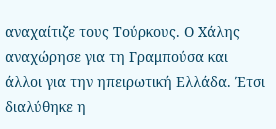αναχαίτιζε τους Τούρκους. Ο Χάλης αναχώρησε για τη Γραμπούσα και άλλοι για την ηπειρωτική Ελλάδα. Έτσι διαλύθηκε η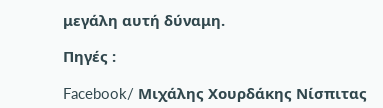μεγάλη αυτή δύναμη.

Πηγές :

Facebook/ Μιχάλης Χουρδάκης Νίσπιτας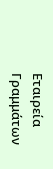Εταιρεία Γραμμάτων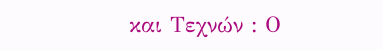και Τεχνών : Ο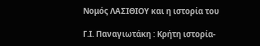Νομός ΛΑΣΙΘΙΟΥ και η ιστορία του

Γ.Ι. Παναγιωτάκη : Κρήτη ιστορία-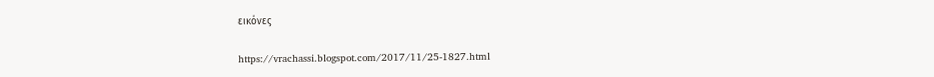εικόνες

https://vrachassi.blogspot.com/2017/11/25-1827.html